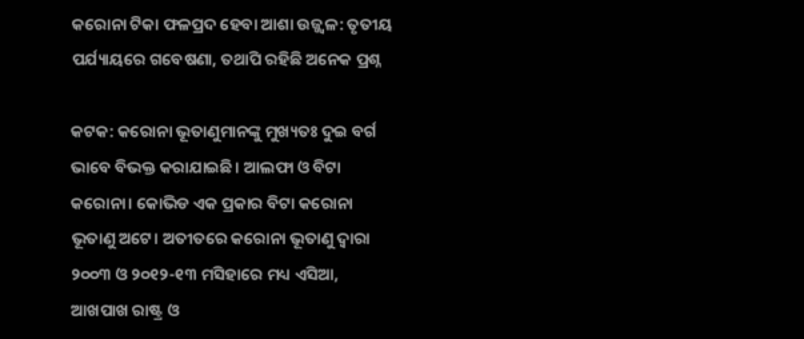କରୋନା ଟିକା ଫଳପ୍ରଦ ହେବା ଆଶା ଉଜ୍ଜ୍ବଳ: ତୃତୀୟ ପର୍ଯ୍ୟାୟରେ ଗବେଷଣା, ତଥାପି ରହିଛି ଅନେକ ପ୍ରଶ୍ନ

କଟକ: କରୋନା ଭୂତାଣୁମାନଙ୍କୁ ମୁଖ୍ୟତଃ ଦୁଇ ବର୍ଗ ଭାବେ ବିଭକ୍ତ କରାଯାଇଛି। ଆଲଫା ଓ ବିଟା କରୋନା। କୋଭିଡ ଏକ ପ୍ରକାର ବିଟା କରୋନା ଭୂତାଣୁ ଅଟେ। ଅତୀତରେ କରୋନା ଭୂତାଣୁ ଦ୍ବାରା ୨୦୦୩ ଓ ୨୦୧୨-୧୩ ମସିହାରେ ମଧ୍ୟ ଏସିଆ, ଆଖପାଖ ରାଷ୍ଟ୍ର ଓ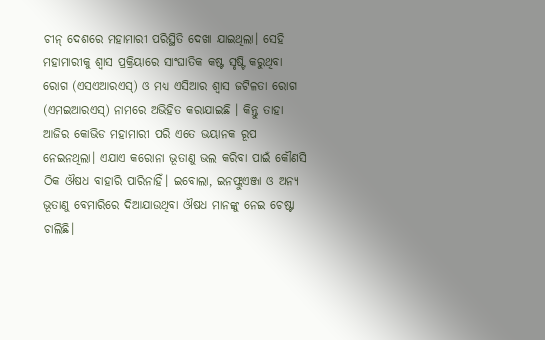ଚୀନ୍‌ ଦେଶରେ ମହାମାରୀ ପରିସ୍ଥିତି ଦେଖା ଯାଇଥିଲା। ସେହି ମହାମାରୀକୁ ଶ୍ବାସ ପ୍ରକ୍ରିୟାରେ ସାଂଘାତିକ କଷ୍ଟ ସୃଷ୍ଟି କରୁଥିବା ରୋଗ (ଏସଏଆରଏସ୍‌) ଓ ମଧ୍ୟ ଏସିଆର ଶ୍ବାସ ଜଟିଳତା ରୋଗ (ଏମଇଆରଏସ୍) ନାମରେ ଅଭିହିତ କରାଯାଇଛି । କିନ୍ତୁ ତାହା ଆଜିର କୋଭିଡ ମହାମାରୀ ପରି ଏତେ ଭୟାନକ ରୂପ ନେଇନଥିଲା। ଏଯାଏ କରୋନା ଭୂତାଣୁ ଭଲ କରିବା ପାଇଁ କୌଣସି ଠିକ ଔଷଧ ବାହାରି ପାରିନାହିଁ। ଇବୋଲା, ଇନଫ୍ଲୁଏଞ୍ଜା ଓ ଅନ୍ୟ ଭୂତାଣୁ ବେମାରିରେ ଦିଆଯାଉଥିବା ଔଷଧ ମାନଙ୍କୁ ନେଇ ଚେଷ୍ଟା ଚାଲିଛି।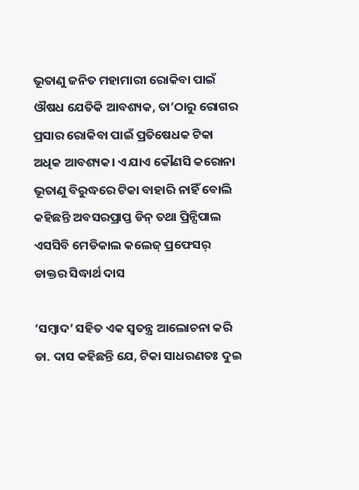ଭୂତାଣୁ ଜନିତ ମହାମାରୀ ରୋକିବା ପାଇଁ ଔଷଧ ଯେତିକି ଆବଶ୍ୟକ, ତା’ଠାରୁ ରୋଗର ପ୍ରସାର ରୋକିବା ପାଇଁ ପ୍ରତିଷେଧକ ଟିକା ଅଧିକ ଆବଶ୍ୟକ। ଏ ଯାଏ କୌଣସି କରୋନା ଭୂତାଣୁ ବିରୁଦ୍ଧରେ ଟିକା ବାହାରି ନାହିଁ ବୋଲି କହିଛନ୍ତି ଅବସରପ୍ରାପ୍ତ ଡିନ୍ ତଥା ପ୍ରିନ୍ସିପାଲ ଏସସିବି ମେଡିକାଲ କଲେଜ୍ ପ୍ରଫେସର୍ ଡାକ୍ତର ସିଦ୍ଧାର୍ଥ ଦାସ

‘ସମ୍ବାଦ’ ସହିତ ଏକ ସ୍ବତନ୍ତ୍ର ଆଲୋଚନା କରି ଡା. ଦ‌ାସ କହିଛନ୍ତି ଯେ, ଟିକା ସାଧରଣତଃ ଦୁଇ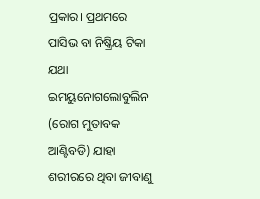ପ୍ରକାର। ପ୍ରଥମରେ ପାସିଭ ବା ନିଷ୍କ୍ରିୟ ଟିକା ଯଥା ଇମୟୁନୋଗଲୋବୁଲିନ (ରୋଗ ମୁତାବକ ଆଣ୍ଟିବଡି) ଯାହା ଶରୀରରେ ଥିବା ଜୀବାଣୁ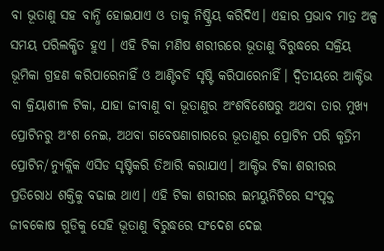ବା ଭୂତାଣୁ ସହ ବାନ୍ଧି ହୋଇଯାଏ ଓ ତାକୁ ନିଷ୍କ୍ରିୟ କରିଦିଏ। ଏହାର ପ୍ରଭାବ ମାତ୍ର ଅଳ୍ପ ସମୟ ପରିଲକ୍ଷିତ ହୁଏ । ଏହି ଟିକା ମଣିଷ ଶରୀରରେ ଭୂତାଣୁ ବିରୁଦ୍ଧରେ ସକ୍ରିୟ ଭୂମିକା ଗ୍ରହଣ କରିପାରେନାହିଁ ଓ ଆଣ୍ଟିବଡି ସୃଷ୍ଟି କରିପାରେନାହିଁ। ଦ୍ବିତୀୟରେ ଆକ୍ଟିଭ ବା କ୍ରିୟାଶୀଳ ଟିକା, ଯାହା ଜୀବାଣୁ ବା ଭୂତାଣୁର ଅଂଶବିଶେଷରୁ ଅଥବା ତାର ମୁଖ୍ୟ ପ୍ରୋଟିନରୁ ଅଂଶ ନେଇ, ଅଥବା ଗବେଷଣାଗାରରେ ଭୂତାଣୁର ପ୍ରୋଟିନ ପରି କୃତ୍ରିମ ପ୍ରୋଟିନ/ନ୍ୟୁକ୍ଲିକ ଏସିଡ ସୃଷ୍ଟିକରି ତିଆରି କରାଯାଏ। ଆକ୍ଟିଭ ଟିକା ଶରୀରର ପ୍ରତିରୋଧ ଶକ୍ତିକୁ ବଢାଇ ଥାଏ। ଏହି ଟିକା ଶରୀରର ଇମୟୁନିଟିରେ ସଂପୃକ୍ତ ଜୀବକୋଷ ଗୁଡିକୁ ସେହି ଭୂତାଣୁ ବିରୁଦ୍ଧରେ ସଂଦେଶ ଦେଇ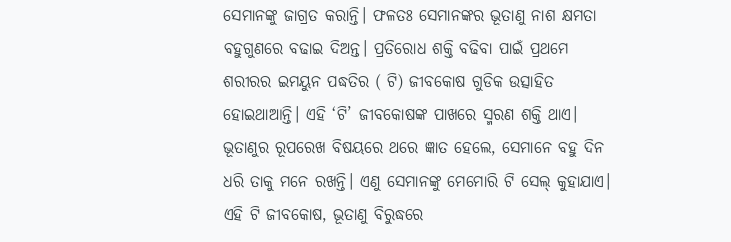ସେମାନଙ୍କୁ ଜାଗ୍ରତ କରାନ୍ତି। ଫଳତଃ ସେମାନଙ୍କର ଭୂତାଣୁ ନାଶ କ୍ଷମତା ବହୁଗୁଣରେ ବଢାଇ ଦିଅନ୍ତ। ପ୍ରତିରୋଧ ଶକ୍ତି ବଢିବା ପାଇଁ ପ୍ରଥମେ ଶରୀରର ଇମୟୁନ ପଦ୍ଧତିର ( ଟି) ଜୀବକୋଷ ଗୁଡିକ ଉତ୍ସାହିତ ହୋଇଥାଆନ୍ତି। ଏହି ‘ଟି’ ଜୀବକୋଷଙ୍କ ପାଖରେ ସ୍ମରଣ ଶକ୍ତି ଥାଏ। ଭୂତାଣୁର ରୂପରେଖ ବିଷୟରେ ଥରେ ଜ୍ଞାତ ହେଲେ, ସେମାନେ ବହୁ ଦିନ ଧରି ତାକୁ ମନେ ରଖନ୍ତି। ଏଣୁ ସେମାନଙ୍କୁ ମେମୋରି ଟି ସେଲ୍ କୁହାଯାଏ। ଏହି ଟି ଜୀବକୋଷ, ଭୂତାଣୁ ବିରୁଦ୍ଧରେ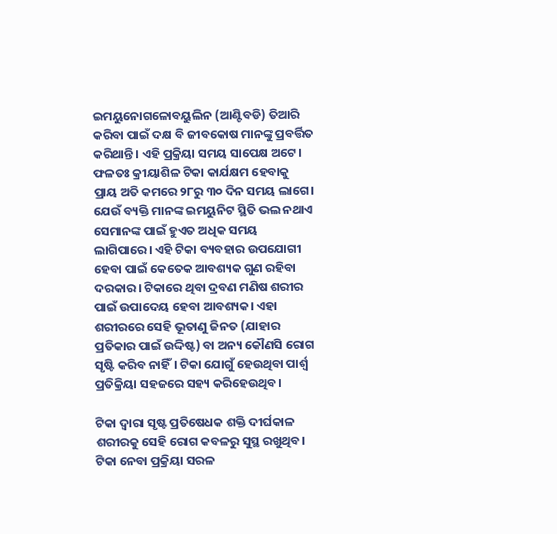ଇମୟୁନୋଗଳୋବୟୁଲିନ (ଆଣ୍ଟିବଡି) ତିଆରି କରିବା ପାଇଁ ଦକ୍ଷ ବି ଜୀବକୋଷ ମାନଙ୍କୁ ପ୍ରବର୍ତ୍ତିତ କରିଥାନ୍ତି। ଏହି ପ୍ରକ୍ରିୟା ସମୟ ସାପେକ୍ଷ ଅଟେ। ଫଳତଃ କ୍ରୀୟାଶିଳ ଟିକା କାର୍ଯକ୍ଷମ ହେବାକୁ ପ୍ରାୟ ଅତି କମରେ ୨୮ରୁ ୩୦ ଦିନ ସମୟ ଲାଗେ। ଯେଉଁ ବ୍ୟକ୍ତି ମାନଙ୍କ ଇମୟୁନିଟ ସ୍ଥିତି ଭଲ ନଥାଏ ସେମାନଙ୍କ ପାଇଁ ହୁଏତ ଅଧିକ ସମୟ ଲାଗିପାରେ। ଏହି ଟିକା ବ୍ୟବହାର ଉପଯୋଗୀ ହେବା ପାଇଁ କେତେକ ଆବଶ୍ୟକ ଗୁଣ ରହିବା ଦରକାର। ଟିକାରେ ଥିବା ଦ୍ରବଣ ମଣିଷ ଶରୀର ପାଇଁ ଉପାଦେୟ ହେବା ଆବଶ୍ୟକ। ଏହା ଶରୀରରେ ସେହି ଭୂତାଣୁ ଜିନତ (ଯାହାର ପ୍ରତିକାର ପାଇଁ ଉଦ୍ଦିଷ୍ଟ) ବା ଅନ୍ୟ କୌଣସି ରୋଗ ସୃଷ୍ଟି କରିବ ନାହିଁ। ଟିକା ଯୋଗୁଁ ହେଉଥିବା ପାର୍ଶ୍ବ ପ୍ରତିକ୍ରିୟା ସହଜରେ ସହ୍ୟ କରିହେଉଥିବ।

ଟିକା ଦ୍ବାରା ସୃଷ୍ଟ ପ୍ରତିଷେଧକ ଶକ୍ତି ଦୀର୍ଘକାଳ ଶରୀରକୁ ସେହି ରୋଗ କବଳରୁ ସୁସ୍ଥ ରଖୁଥିବ। ଟିକା ନେବା ପ୍ରକ୍ରିୟା ସରଳ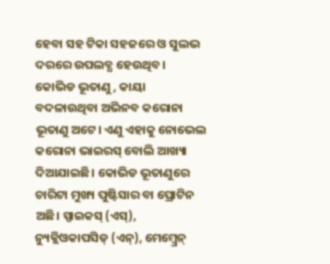ହେବା ସହ ଟିକା ସହଜରେ ଓ ସୁଲଭ ଦରରେ ଉପଲବ୍ଧ ହେଉଥିବ। କୋଭିଡ ଭୂତାଣୁ, କାୟା ବଦଳାଉଥିବା ଅଭିନବ କରୋନା ଭୂତାଣୁ ଅଟେ। ଏଣୁ ଏହାକୁ ନୋଭେଲ କରୋନା ଭାଇରସ୍ ବୋଲି ଆଖ୍ୟା ଦିଆଯାଇଛି। କୋଭିଡ ଭୂତାଣୁରେ ଚାରିଟା ମୁଖ୍ୟ ପୁଷ୍ଟିସାର ବା ପ୍ରୋଟିନ ଅଛି। ସ୍ପାଇକସ୍ (ଏସ୍), ନ୍ୟୁକ୍ଲିଓକାପସିଡ୍ (ଏନ୍), ମେମ୍ବ୍ରେନ୍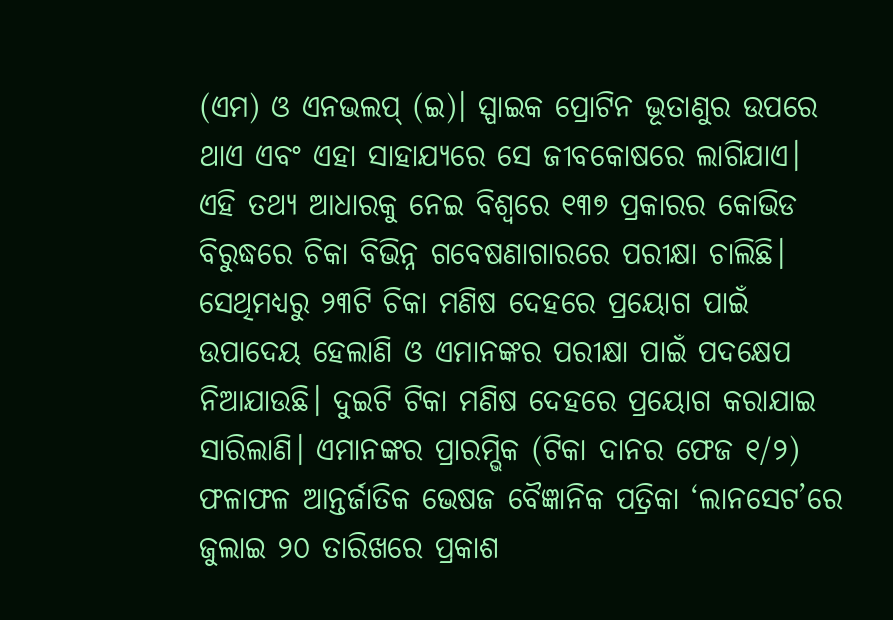(ଏମ) ଓ ଏନଭଲପ୍ (ଇ)। ସ୍ପାଇକ ପ୍ରୋଟିନ ଭୂତାଣୁର ଉପରେ ଥାଏ ଏବଂ ଏହା ସାହାଯ୍ୟରେ ସେ ଜୀବକୋଷରେ ଲାଗିଯାଏ। ଏହି ତଥ୍ୟ ଆଧାରକୁ ନେଇ ବିଶ୍ୱରେ ୧୩୭ ପ୍ରକାରର କୋଭିଡ ବିରୁଦ୍ଧରେ ଚିକା ବିଭିନ୍ନ ଗବେଷଣାଗାରରେ ପରୀକ୍ଷା ଚାଲିଛି। ସେଥିମଧ୍ୟରୁ ୨୩ଟି ଚିକା ମଣିଷ ଦେହରେ ପ୍ରୟୋଗ ପାଇଁ ଉପାଦେୟ ହେଲାଣି ଓ ଏମାନଙ୍କର ପରୀକ୍ଷା ପାଇଁ ପଦକ୍ଷେପ ନିଆଯାଉଛି। ଦୁଇଟି ଟିକା ମଣିଷ ଦେହରେ ପ୍ରୟୋଗ କରାଯାଇ ସାରିଲାଣି। ଏମାନଙ୍କର ପ୍ରାରମ୍ଭିକ (ଟିକା ଦାନର ଫେଜ ୧/୨) ଫଳାଫଳ ଆନ୍ତର୍ଜାତିକ ଭେଷଜ ବୈଜ୍ଞାନିକ ପତ୍ରିକା ‘ଲାନସେଟ’ରେ ଜୁଲାଇ ୨୦ ତାରିଖରେ ପ୍ରକାଶ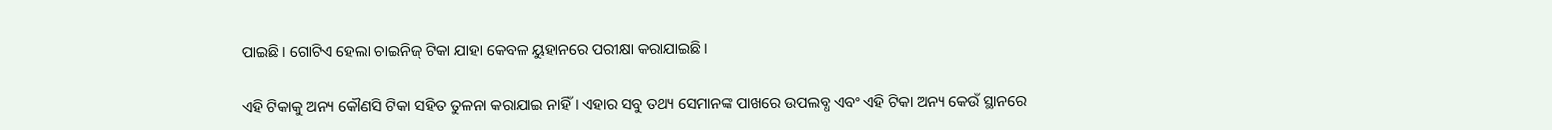ପାଇଛି। ଗୋଟିଏ ହେଲା ଚାଇନିଜ୍ ଟିକା ଯାହା କେବଳ ୟୁହାନରେ ପରୀକ୍ଷା କରାଯାଇଛି।

ଏହି ଟିକାକୁ ଅନ୍ୟ କୌଣସି ଟିକା ସହିତ ତୁଳନା କରାଯାଇ ନାହିଁ। ଏହାର ସବୁ ତଥ୍ୟ ସେମାନଙ୍କ ପାଖରେ ଉପଲବ୍ଧ ଏବଂ ଏହି ଟିକା ଅନ୍ୟ କେଉଁ ସ୍ଥାନରେ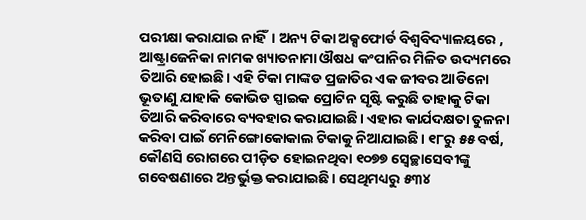ପରୀକ୍ଷା କରାଯାଇ ନାହିଁ। ଅନ୍ୟ ଟିକା ଅକ୍ସଫୋର୍ଡ ବିଶ୍ୱବିଦ୍ୟାଳୟରେ , ଆଷ୍ଟ୍ରାଜେନିକା ନାମକ ଖ୍ୟାତନାମା ଔଷଧ କଂପାନିର ମିଳିତ ଉଦ୍ୟମରେ ତିଆରି ହୋଇଛି। ଏହି ଟିକା ମାଙ୍କଡ ପ୍ରଜାତିର ଏକ ଜୀବର ଆଡିନୋ ଭୂତାଣୁ ଯାହାକି କୋଭିଡ ସ୍ପାଇକ ପ୍ରୋଟିନ ସୃଷ୍ଟି କରୁଛି ତାହାକୁ ଟିକା ତିଆରି କରିବାରେ ବ୍ୟବହାର କରାଯାଇଛି। ଏହାର କାର୍ଯଦକ୍ଷତା ତୁଳନା କରିବା ପାଇଁ ମେନିଙ୍ଗୋକୋକାଲ ଟିକାକୁ ନିଆଯାଇଛି। ୧୮ରୁ ୫୫ ବର୍ଷ, କୌଣସି ରୋଗରେ ପୀଡ଼ିତ ହୋଇନଥିବା ୧୦୭୭ ସ୍ବେଚ୍ଛାସେବୀଙ୍କୁ ଗବେଷଣାରେ ଅନ୍ତର୍ଭୁକ୍ତ କରାଯାଇଛି। ସେଥିମଧ୍ୟରୁ ୫୩୪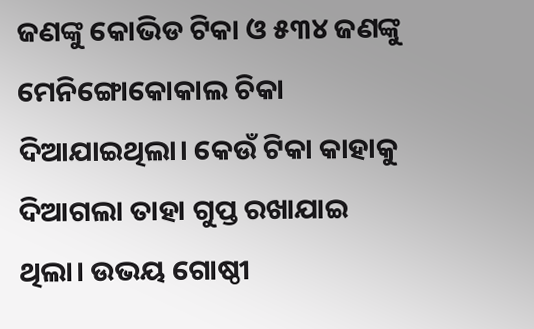ଜଣଙ୍କୁ କୋଭିଡ ଟିକା ଓ ୫୩୪ ଜଣଙ୍କୁ ମେନିଙ୍ଗୋକୋକାଲ ଚିକା ଦିଆଯାଇଥିଲା। କେଉଁ ଟିକା କାହାକୁ ଦିଆଗଲା ତାହା ଗୁପ୍ତ ରଖାଯାଇ ଥିଲା। ଉଭୟ ଗୋଷ୍ଠୀ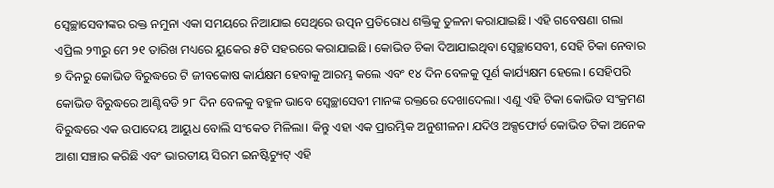ସ୍ବେଚ୍ଛାସେବୀଙ୍କର ରକ୍ତ ନମୁନା ଏକା ସମୟରେ ନିଆଯାଇ ସେଥିରେ ଉତ୍ପନ ପ୍ରତିରୋଧ ଶକ୍ତିକୁ ତୁଳନା କରାଯାଇଛି। ଏହି ଗବେଷଣା ଗଲା ଏପ୍ରିଲ ୨୩ରୁ ମେ ୨୧ ତାରିଖ ମଧ୍ୟରେ ୟୁକେର ୫ଟି ସହରରେ କରାଯାଇଛି। କୋଭିଡ ଚିକା ଦିଆଯାଇଥିବା ସ୍ବେଚ୍ଛାସେବୀ, ସେହି ଚିକା ନେବାର ୭ ଦିନରୁ କୋଭିଡ ବିରୁଦ୍ଧରେ ଟି ଜୀବକୋଷ କାର୍ଯକ୍ଷମ ହେବାକୁ ଆରମ୍ଭ କଲେ ଏବଂ ୧୪ ଦିନ ବେଳକୁ ପୂର୍ଣ କାର୍ଯ୍ୟକ୍ଷମ ହେଲେ। ସେହିପରି କୋଭିଡ ବିରୁଦ୍ଧରେ ଆଣ୍ଟିବଡି ୨୮ ଦିନ ବେଳକୁ ବହୁଳ ଭାବେ ସ୍ବେଚ୍ଛାସେବୀ ମାନଙ୍କ ରକ୍ତରେ ଦେଖାଦେଲା। ଏଣୁ ଏହି ଟିକା କୋଭିଡ ସଂକ୍ରମଣ ବିରୁଦ୍ଧରେ ଏକ ଉପାଦେୟ ଆୟୁଧ ବୋଲି ସଂକେତ ମିଳିଲା। କିନ୍ତୁ ଏହା ଏକ ପ୍ରାରମ୍ଭିକ ଅନୁଶୀଳନ। ଯଦିଓ ଅକ୍ସଫୋର୍ଡ କୋଭିଡ ଟିକା ଅନେକ ଆଶା ସଞ୍ଚାର କରିଛି ଏବଂ ଭାରତୀୟ ସିରମ ଇନଷ୍ଟିଚ୍ୟୁଟ୍ ଏହି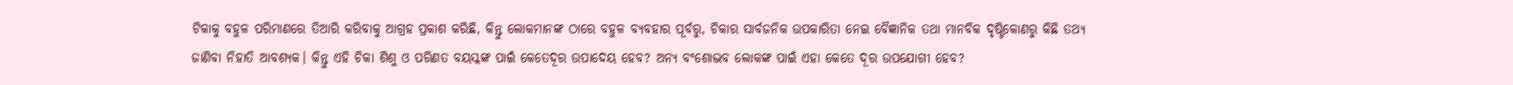ଟିକାକୁ ବହୁଳ ପରିମାଣରେ ତିଆରି କରିବାକୁ ଆଗ୍ରହ ପ୍ରକାଶ କରିଛି, କିନ୍ତୁ ଲୋକମାନଙ୍କ ଠାରେ ବହୁଳ ବ୍ୟବହାର ପୂର୍ବରୁ, ଚିକାର ସାର୍ବଜନିକ ଉପକାରିତା ନେଇ ବୈଜ୍ଞାନିକ ତଥା ମାନବିକ ଦୃଷ୍ଟିକୋଣରୁ କିଛି ତଥ୍ୟ ଜାଣିବା ନିହାତି ଆବଶ୍ୟକ। କିନ୍ତୁ ଏହି ଚିକା ଶିଶୁ ଓ ପରିଣତ ବୟସ୍କଙ୍କ ପାଇଁ କେତେଦୂର ଉପାଦେୟ ହେବ? ଅନ୍ୟ ବଂଶୋଦ୍ଭବ ଲୋକଙ୍କ ପାଇଁ ଏହା କେତେ ଦୂର ଉପଯୋଗୀ ହେବ?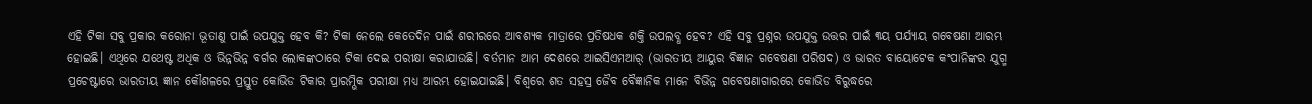ଏହି ଟିକା ସବୁ ପ୍ରକାର କରୋନା ଭୂତାଣୁ ପାଇଁ ଉପଯୁକ୍ତ ହେବ କି? ଟିକା ନେଲେ କେତେଦିନ ପାଇଁ ଶରୀରରେ ଆବଶ୍ୟକ ମାତ୍ରାରେ ପ୍ରତିଷଧକ ଶକ୍ତି ଉପଲବ୍ଧ ହେବ? ଏହି ସବୁ ପ୍ରଶ୍ନର ଉପଯୁକ୍ତ ଉତ୍ତର ପାଇଁ ୩ୟ ପର୍ଯ୍ୟାୟ ଗବେଷଣା ଆରମ୍ଭ ହୋଇଛି। ଏଥିରେ ଯଥେଷ୍ଟ ଅଧିକ ଓ ଭିନ୍ନଭିନ୍ନ ବର୍ଗର ଲୋକଙ୍କଠାରେ ଟିକା ଦେଇ ପରୀକ୍ଷା କରାଯାଉଛି। ବର୍ତମାନ ଆମ ଦେଶରେ ଆଇସିଏମଆର୍ (ଭାରତୀୟ ଆୟୁର ବିଜ୍ଞାନ ଗବେଷଣା ପରିଷଦ) ଓ ଭାରତ ବାୟୋଟେକ କଂପାନିଙ୍କର ଯୁଗ୍ମ ପ୍ରଚେଷ୍ଟାରେ ଭାରତୀୟ ଜ୍ଞାନ କୌଶଳରେ ପ୍ରସ୍ତୁତ କୋଭିଡ ଟିକାର ପ୍ରାରମ୍ଭିକ ପରୀକ୍ଷା ମଧ୍ୟ ଆରମ୍ଭ ହୋଇଯାଇଛି। ବିଶ୍ବରେ ଶତ ସହସ୍ର ଜୈବ ବୈଜ୍ଞାନିକ ମାନେ ବିଭିନ୍ନ ଗବେଷଣାଗାରରେ କୋଭିଡ ବିରୁଦ୍ଧରେ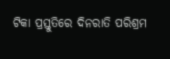ଟିକା ପ୍ରସ୍ତୁତିରେ ଦିନରାତି ପରିଶ୍ରମ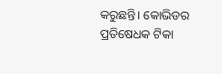କରୁଛନ୍ତି। କୋଭିଡର ପ୍ରତିଷେଧକ ଟିକା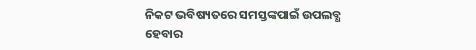ନିକଟ ଭବିଷ୍ୟତରେ ସମସ୍ତଙ୍କପାଇଁ ଉପଲବ୍ଧ ହେବାର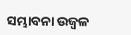ସମ୍ଭାବନା ଉଜ୍ବଳ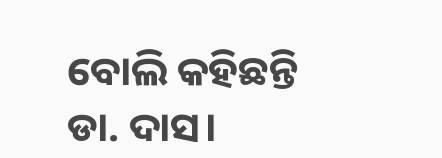ବୋଲି କହିଛନ୍ତି ଡା. ଦାସ।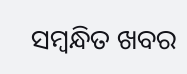ସମ୍ବନ୍ଧିତ ଖବର